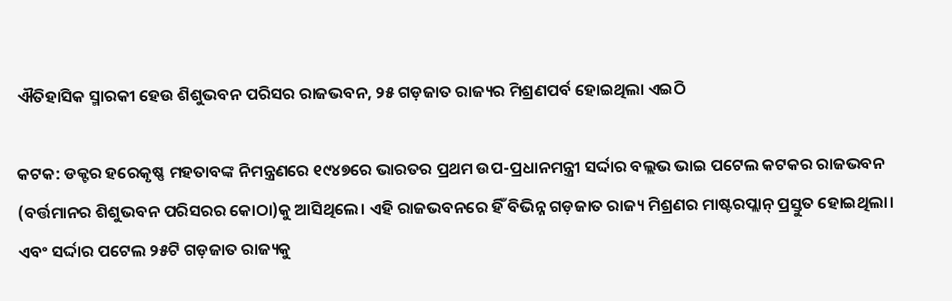ଐତିହାସିକ ସ୍ମାରକୀ ହେଉ ଶିଶୁଭବନ ପରିସର ରାଜଭବନ, ୨୫ ଗଡ଼ଜାତ ରାଜ୍ୟର ମିଶ୍ରଣପର୍ବ ହୋଇଥିଲା ଏଇଠି

କଟକ: ଡକ୍ଟର ହରେକୃଷ୍ଣ ମହତାବଙ୍କ ନିମନ୍ତ୍ରଣରେ ୧୯୪୭ରେ ଭାରତର ପ୍ରଥମ ଉପ-ପ୍ରଧାନମନ୍ତ୍ରୀ ସର୍ଦ୍ଦାର ବଲ୍ଲଭ ଭାଇ ପଟେଲ କଟକର ରାଜଭବନ (ବର୍ତ୍ତମାନର ଶିଶୁଭବନ ପରିସରର କୋଠା)କୁ ଆସିଥିଲେ। ଏହି ରାଜଭବନରେ ହିଁ ବିଭିନ୍ନ ଗଡ଼ଜାତ ରାଜ୍ୟ ମିଶ୍ରଣର ମାଷ୍ଟରପ୍ଲାନ୍ ପ୍ରସ୍ତୁତ ହୋଇଥିଲା। ଏବଂ ସର୍ଦ୍ଦାର ପଟେଲ ୨୫ଟି ଗଡ଼ଜାତ ରାଜ୍ୟକୁ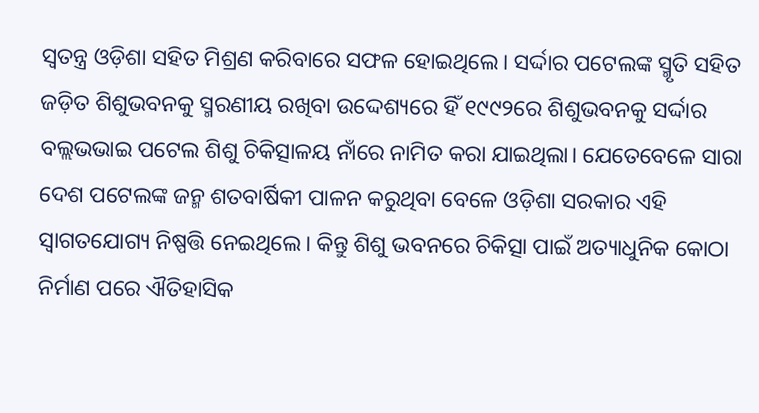ସ୍ବତନ୍ତ୍ର ଓଡ଼ିଶା ସହିତ ମିଶ୍ରଣ କରିବାରେ ସଫଳ ହୋଇଥିଲେ। ସର୍ଦ୍ଦାର ପଟେଲଙ୍କ ସ୍ମୃତି ସହିତ ଜଡ଼ିତ ଶିଶୁଭବନକୁ ସ୍ମରଣୀୟ ରଖିବା ଉଦ୍ଦେଶ୍ୟରେ ହିଁ ୧୯୯୨ରେ ଶିଶୁଭବନକୁ ସର୍ଦ୍ଦାର ବଲ୍ଲଭଭାଇ ପଟେଲ ଶିଶୁ ଚିକିତ୍ସାଳୟ ନାଁରେ ନାମିତ କରା ଯାଇଥିଲା। ଯେତେବେଳେ ସାରା ଦେଶ ପଟେଲଙ୍କ ଜନ୍ମ ଶତବାର୍ଷିକୀ ପାଳନ କରୁଥିବା ବେଳେ ଓଡ଼ିଶା ସରକାର ଏହି ସ୍ବାଗତଯୋଗ୍ୟ ନିଷ୍ପତ୍ତି ନେଇଥିଲେ। କିନ୍ତୁ ଶିଶୁ ଭବନରେ ଚିକିତ୍ସା ପାଇଁ ଅତ୍ୟାଧୁନିକ କୋଠା ନିର୍ମାଣ ପରେ ଐତିହାସିକ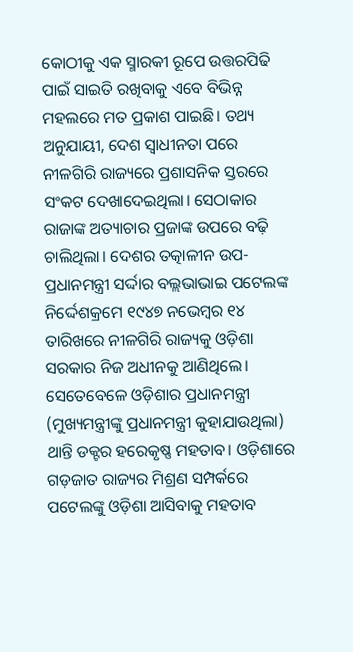କୋଠୀକୁ ଏକ ସ୍ମାରକୀ ରୂପେ ଉତ୍ତରପିଢି ପାଇଁ ସାଇତି ରଖିବାକୁ ଏବେ ବିଭିନ୍ନ ମହଲରେ ମତ ପ୍ରକାଶ ପାଇଛି। ତଥ୍ୟ ଅନୁଯାୟୀ, ଦେଶ ସ୍ବାଧୀନତା ପରେ ନୀଳଗିରି ରାଜ୍ୟରେ ପ୍ରଶାସନିକ ସ୍ତରରେ ସଂକଟ ଦେଖାଦେଇଥିଲା। ସେଠାକାର ରାଜାଙ୍କ ଅତ୍ୟାଚାର ପ୍ରଜାଙ୍କ ଉପରେ ବଢ଼ି ଚାଲିଥିଲା। ଦେଶର ତତ୍କାଳୀନ ଉପ-ପ୍ରଧାନମନ୍ତ୍ରୀ ସର୍ଦ୍ଦାର ବଲ୍ଲଭାଭାଇ ପଟେଲଙ୍କ ନିର୍ଦ୍ଦେଶକ୍ରମେ ୧୯୪୭ ନଭେମ୍ବର ୧୪ ତାରିଖରେ ନୀଳଗିରି ରାଜ୍ୟକୁ ଓଡ଼ିଶା ସରକାର ନିଜ ଅଧୀନକୁ ଆଣିଥିଲେ। ସେତେବେଳେ ଓଡ଼ିଶାର ପ୍ରଧାନମନ୍ତ୍ରୀ (ମୁଖ୍ୟମନ୍ତ୍ରୀଙ୍କୁ ପ୍ରଧାନମନ୍ତ୍ରୀ କୁହାଯାଉଥିଲା) ଥାନ୍ତି ଡକ୍ଟର ହରେକୃଷ୍ଣ ମହତାବ। ଓଡ଼ିଶାରେ ଗଡ଼ଜାତ ରାଜ୍ୟର ମିଶ୍ରଣ ସମ୍ପର୍କରେ ପଟେଲଙ୍କୁ ଓଡ଼ିଶା ଆସିବାକୁ ମହତାବ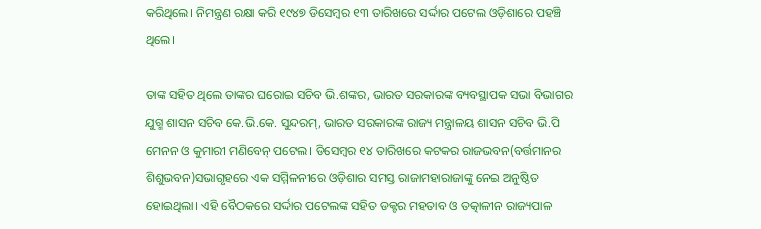କରିଥିଲେ। ନିମନ୍ତ୍ରଣ ରକ୍ଷା କରି ୧୯୪୭ ଡିସେମ୍ବର ୧୩ ତାରିଖରେ ସର୍ଦ୍ଦାର ପଟେଲ ଓଡ଼ିଶାରେ ପହଞ୍ଚି ଥିଲେ।

ତାଙ୍କ ସହିତ ଥିଲେ ତାଙ୍କର ଘରୋଇ ସଚିବ ଭି.ଶଙ୍କର, ଭାରତ ସରକାରଙ୍କ ବ୍ୟବସ୍ଥାପକ ସଭା ବିଭାଗର ଯୁଗ୍ମ ଶାସନ ସଚିବ କେ.ଭି.କେ. ସୁନ୍ଦରମ୍, ଭାରତ ସରକାରଙ୍କ ରାଜ୍ୟ ମନ୍ତ୍ରାଳୟ ଶାସନ ସଚିବ ଭି.ପି ମେନନ ଓ କୁମାରୀ ମଣିବେନ୍ ପଟେଲ। ଡିସେମ୍ବର ୧୪ ତାରିଖରେ କଟକର ରାଜଭବନ(ବର୍ତ୍ତମାନର ଶିଶୁଭବନ)ସଭାଗୃହରେ ଏକ ସମ୍ମିଳନୀରେ ଓଡ଼ିଶାର ସମସ୍ତ ରାଜାମହାରାଜାଙ୍କୁ ନେଇ ଅନୁଷ୍ଠିତ ହୋଇଥିଲା। ଏହି ବୈଠକରେ ସର୍ଦ୍ଦାର ପଟେଲଙ୍କ ସହିତ ଡକ୍ଟର ମହତାବ ଓ ତତ୍କାଳୀନ ରାଜ୍ୟପାଳ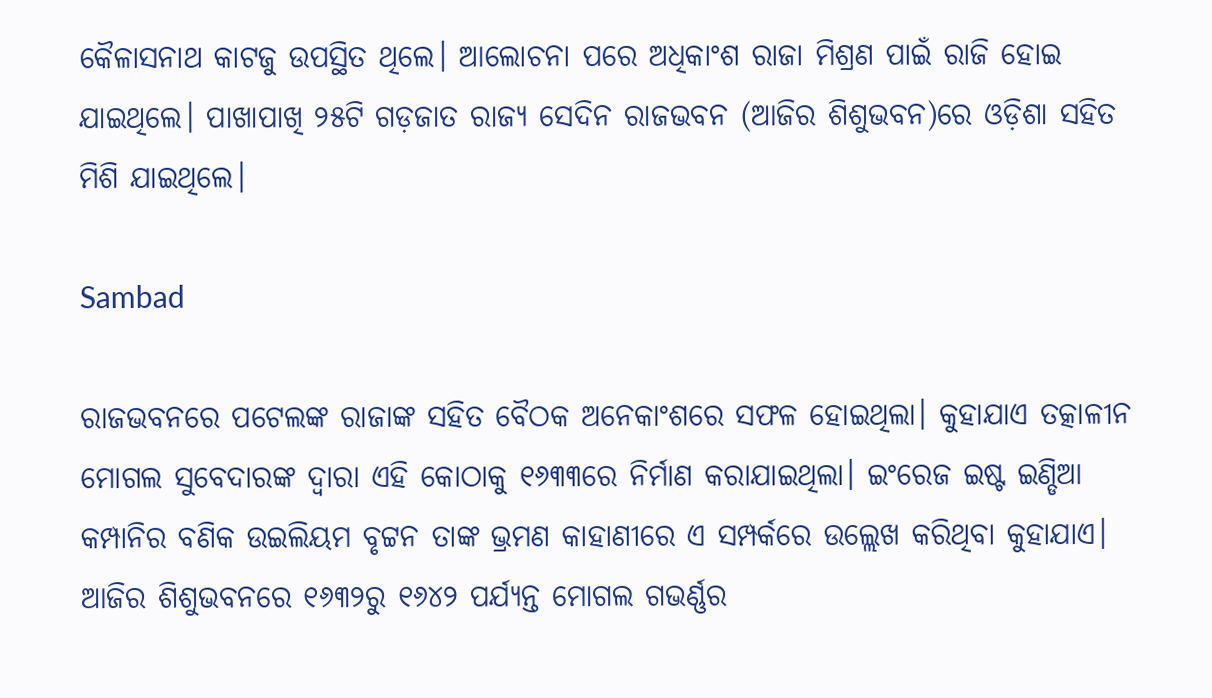କୈଳାସନାଥ କାଟଜୁ ଉପସ୍ଥିତ ଥିଲେ। ଆଲୋଚନା ପରେ ଅଧିକାଂଶ ରାଜା ମିଶ୍ରଣ ପାଇଁ ରାଜି ହୋଇ ଯାଇଥିଲେ। ପାଖାପାଖି ୨୫ଟି ଗଡ଼ଜାତ ରାଜ୍ୟ ସେଦିନ ରାଜଭବନ (ଆଜିର ଶିଶୁଭବନ)ରେ ଓଡ଼ିଶା ସହିତ ମିଶି ଯାଇଥିଲେ।

Sambad

ରାଜଭବନରେ ପଟେଲଙ୍କ ରାଜାଙ୍କ ସହିତ ବୈଠକ ଅନେକାଂଶରେ ସଫଳ ହୋଇଥିଲା। କୁହାଯାଏ ତତ୍କାଳୀନ ମୋଗଲ ସୁବେଦାରଙ୍କ ଦ୍ବାରା ଏହି କୋଠାକୁ ୧୬୩୩ରେ ନିର୍ମାଣ କରାଯାଇଥିଲା। ଇଂରେଜ ଇଷ୍ଟ ଇଣ୍ଡିଆ କମ୍ପାନିର ବଣିକ ଉଇଲିୟମ ବୃଟ୍ଟନ ତାଙ୍କ ଭ୍ରମଣ କାହାଣୀରେ ଏ ସମ୍ପର୍କରେ ଉଲ୍ଲେଖ କରିଥିବା କୁହାଯାଏ। ଆଜିର ଶିଶୁଭବନରେ ୧୬୩୨ରୁ ୧୬୪୨ ପର୍ଯ୍ୟନ୍ତ ମୋଗଲ ଗଭର୍ଣ୍ଣର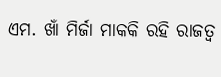ଏମ. ଖାଁ ମିର୍ଜା ମାକକି ରହି ରାଜତ୍ବ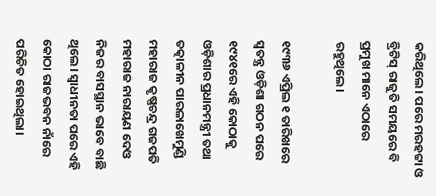କରିଥିଲେ। ପରେ ମରହଟ୍ଟା ଓ ବ୍ରିଟିସ୍ ରାଜୁତି ସମୟରେ ବି ପ୍ରମୁଖ ମାନେ ଏଠାରେ ରହୁଥିଲେ।

୧୯୩୬ ଏପ୍ରିଲ ୧ ତାରିଖରେ ସ୍ବତନ୍ତ୍ର ଓଡ଼ିଶା ଗଠନ ପରେ ୧୯୪୧ରେ ଏହି କୋଠାକୁ ଓଡ଼ିଶାର ପ୍ରଧାନମନ୍ତ୍ରୀ ତଥା ତତ୍କାଳୀନ ପାରଳାଖେମୁଣ୍ଡି ମହାରାଜ କୃଷ୍ଣଚନ୍ଦ୍ର ଗଜପତି ମହାରାଜ ନାରାୟଣ ଦେଓ ନିଜର ବାସସ୍ଥାନ ଭାବେ ବାଛି ଥିଲେ। ସ୍ବାଧୀନତା ପରେ ଏହି କୋଠା ରାଜଭବନ ନାଁରେ ପରିଚିତ ହୋଇଥିଲା।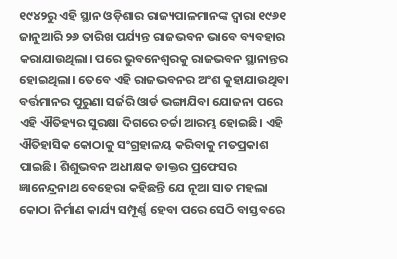୧୯୪୨ରୁ ଏହି ସ୍ଥାନ ଓଡ଼ିଶାର ରାଜ୍ୟପାଳମାନଙ୍କ ଦ୍ବାରା ୧୯୬୧ ଜାନୁଆରି ୨୬ ତାରିଖ ପର୍ଯ୍ୟନ୍ତ ରାଜଭବନ ଭାବେ ବ୍ୟବହାର କରାଯାଉଥିଲା। ପରେ ଭୁବନେଶ୍ବରକୁ ରାଜଭବନ ସ୍ଥାନାନ୍ତର ହୋଇଥିଲା। ତେବେ ଏହି ରାଜଭବନର ଅଂଶ କୁହାଯାଉଥିବା ବର୍ତ୍ତମାନର ପୁରୁଣା ସର୍ଜରି ଓାର୍ଡ ଭଙ୍ଗାଯିବା ଯୋଜନା ପରେ ଏହି ଐତିହ୍ୟର ସୁରକ୍ଷା ଦିଗରେ ଚର୍ଚ୍ଚା ଆରମ୍ଭ ହୋଇଛି। ଏହି ଐତିହାସିକ କୋଠାକୁ ସଂଗ୍ରହାଳୟ କରିବାକୁ ମତପ୍ରକାଶ ପାଇଛି। ଶିଶୁଭବନ ଅଧୀକ୍ଷକ ଡାକ୍ତର ପ୍ରଫେସର ଜ୍ଞାନେନ୍ଦ୍ରନାଥ ବେହେରା କହିଛନ୍ତି ଯେ ନୂଆ ସାତ ମହଲା କୋଠା ନିର୍ମାଣ କାର୍ଯ୍ୟ ସମ୍ପୂର୍ଣ୍ଣ ହେବା ପରେ ସେଠି ବାସ୍ତବରେ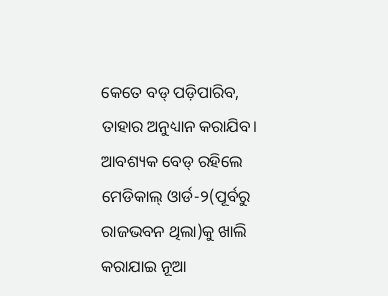କେତେ ବଡ୍ ପଡ଼ିପାରିବ, ତାହାର ଅନୁଧ୍ୟାନ କରାଯିବ। ଆବଶ୍ୟକ ବେଡ୍ ରହିଲେ ମେଡିକାଲ୍ ଓାର୍ଡ-୨(ପୂର୍ବରୁ ରାଜଭବନ ଥିଲା)କୁ ଖାଲି କରାଯାଇ ନୂଆ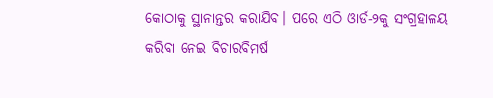କୋଠାକୁ ସ୍ଥାନାନ୍ତର କରାଯିବ। ପରେ ଏଠି ଓାର୍ଡ-୨କୁ ସଂଗ୍ରହାଳୟ କରିବା ନେଇ ବିଚାରବିମର୍ଷ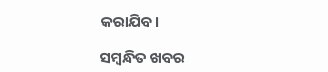କରାଯିବ।

ସମ୍ବନ୍ଧିତ ଖବର